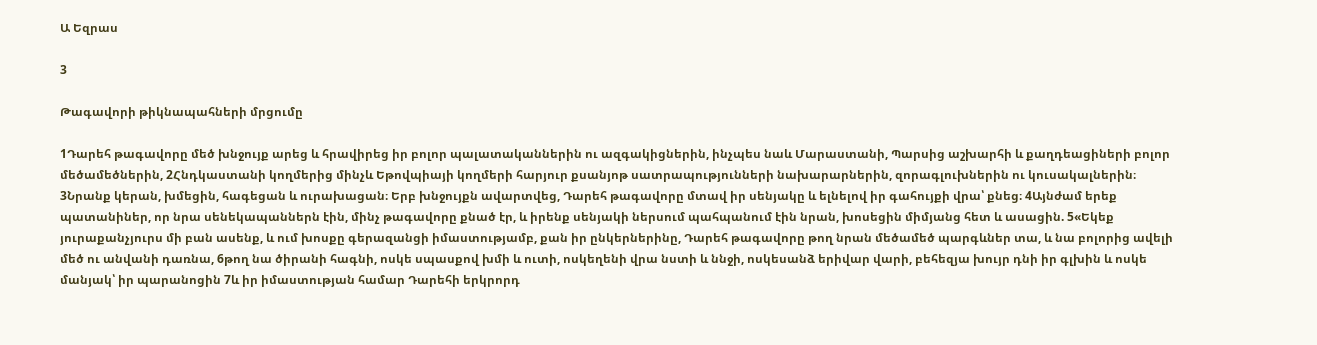Ա Եզրաս

3

Թագավորի թիկնապահների մրցումը

1Դարեհ թագավորը մեծ խնջույք արեց և հրավիրեց իր բոլոր պալատականներին ու ազգակիցներին, ինչպես նաև Մարաստանի, Պարսից աշխարհի և քաղդեացիների բոլոր մեծամեծներին, 2Հնդկաստանի կողմերից մինչև Եթովպիայի կողմերի հարյուր քսանյոթ սատրապությունների նախարարներին, զորագլուխներին ու կուսակալներին։ 3Նրանք կերան, խմեցին, հագեցան և ուրախացան։ Երբ խնջույքն ավարտվեց, Դարեհ թագավորը մտավ իր սենյակը և ելնելով իր գահույքի վրա՝ քնեց։ 4Այնժամ երեք պատանիներ, որ նրա սենեկապաններն էին, մինչ թագավորը քնած էր, և իրենք սենյակի ներսում պահպանում էին նրան, խոսեցին միմյանց հետ և ասացին. 5«Եկեք յուրաքանչյուրս մի բան ասենք, և ում խոսքը գերազանցի իմաստությամբ, քան իր ընկերներինը, Դարեհ թագավորը թող նրան մեծամեծ պարգևներ տա, և նա բոլորից ավելի մեծ ու անվանի դառնա, 6թող նա ծիրանի հագնի, ոսկե սպասքով խմի և ուտի, ոսկեղենի վրա նստի և ննջի, ոսկեսանձ երիվար վարի, բեհեզյա խույր դնի իր գլխին և ոսկե մանյակ՝ իր պարանոցին 7և իր իմաստության համար Դարեհի երկրորդ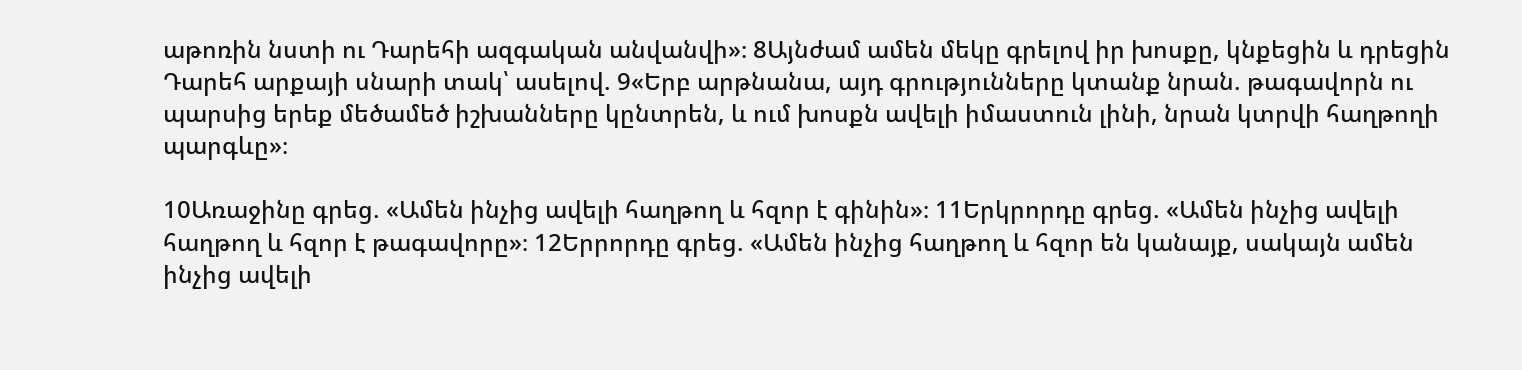աթոռին նստի ու Դարեհի ազգական անվանվի»։ 8Այնժամ ամեն մեկը գրելով իր խոսքը, կնքեցին և դրեցին Դարեհ արքայի սնարի տակ՝ ասելով. 9«Երբ արթնանա, այդ գրությունները կտանք նրան. թագավորն ու պարսից երեք մեծամեծ իշխանները կընտրեն, և ում խոսքն ավելի իմաստուն լինի, նրան կտրվի հաղթողի պարգևը»։

10Առաջինը գրեց. «Ամեն ինչից ավելի հաղթող և հզոր է գինին»։ 11Երկրորդը գրեց. «Ամեն ինչից ավելի հաղթող և հզոր է թագավորը»։ 12Երրորդը գրեց. «Ամեն ինչից հաղթող և հզոր են կանայք, սակայն ամեն ինչից ավելի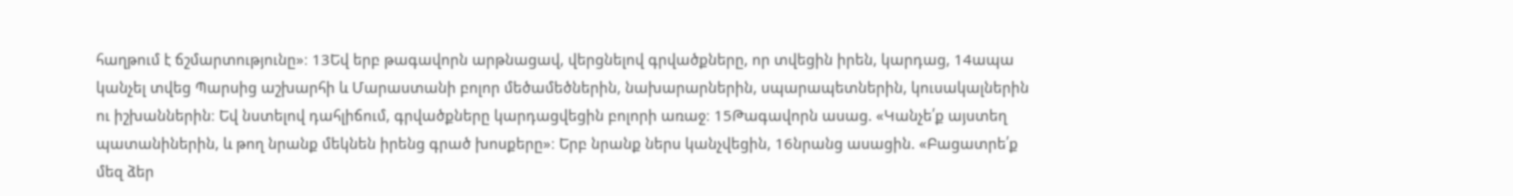հաղթում է ճշմարտությունը»։ 13Եվ երբ թագավորն արթնացավ, վերցնելով գրվածքները, որ տվեցին իրեն, կարդաց, 14ապա կանչել տվեց Պարսից աշխարհի և Մարաստանի բոլոր մեծամեծներին, նախարարներին, սպարապետներին, կուսակալներին ու իշխաններին։ Եվ նստելով դահլիճում, գրվածքները կարդացվեցին բոլորի առաջ։ 15Թագավորն ասաց. «Կանչե՛ք այստեղ պատանիներին, և թող նրանք մեկնեն իրենց գրած խոսքերը»։ Երբ նրանք ներս կանչվեցին, 16նրանց ասացին. «Բացատրե՛ք մեզ ձեր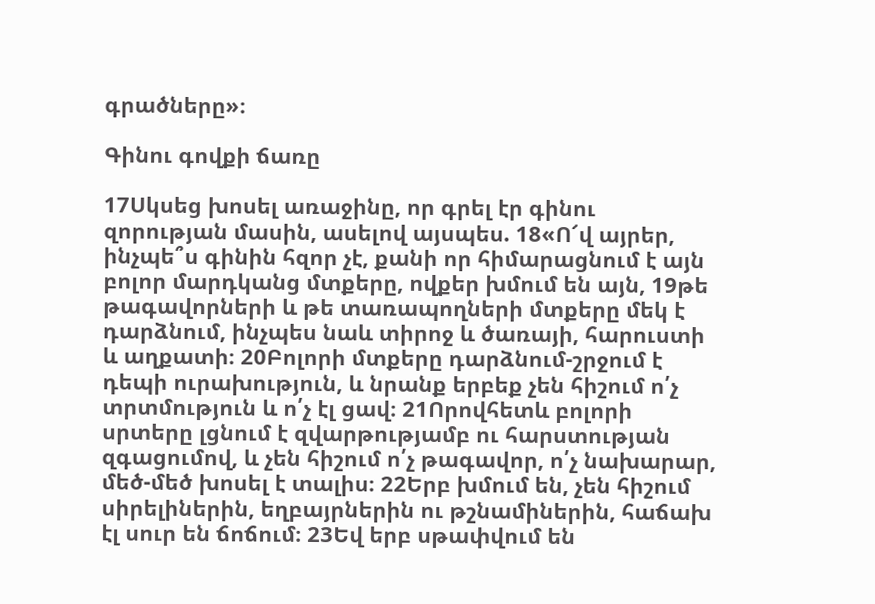գրածները»։

Գինու գովքի ճառը

17Սկսեց խոսել առաջինը, որ գրել էր գինու զորության մասին, ասելով այսպես. 18«Ո՜վ այրեր, ինչպե՞ս գինին հզոր չէ, քանի որ հիմարացնում է այն բոլոր մարդկանց մտքերը, ովքեր խմում են այն, 19թե թագավորների և թե տառապողների մտքերը մեկ է դարձնում, ինչպես նաև տիրոջ և ծառայի, հարուստի և աղքատի։ 20Բոլորի մտքերը դարձնում-շրջում է դեպի ուրախություն, և նրանք երբեք չեն հիշում ո՛չ տրտմություն և ո՛չ էլ ցավ։ 21Որովհետև բոլորի սրտերը լցնում է զվարթությամբ ու հարստության զգացումով, և չեն հիշում ո՛չ թագավոր, ո՛չ նախարար, մեծ-մեծ խոսել է տալիս։ 22Երբ խմում են, չեն հիշում սիրելիներին, եղբայրներին ու թշնամիներին, հաճախ էլ սուր են ճոճում։ 23Եվ երբ սթափվում են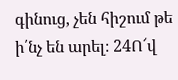գինուց, չեն հիշում թե ի՛նչ են արել։ 24Ո՜վ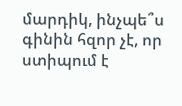մարդիկ, ինչպե՞ս գինին հզոր չէ, որ ստիպում է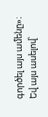գործել այս ամենը»։ Եվ այս ասելով՝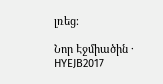լռեց։

Նոր Էջմիածին · HYEJB2017